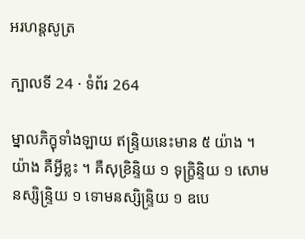អរហន្តសូត្រ

ក្បាលទី 24 · ទំព័រ 264

ម្នាលភិក្ខុទាំងឡាយ ឥន្ទ្រិយនេះមាន ៥ យ៉ាង ។ យ៉ាង គឺអ្វីខ្លះ ។ គឺសុខ្រិន្ទិយ ១ ទុក្ខ្រិន្ទិយ ១ សោមនស្សិន្ទ្រិយ ១ ទោមនស្សិន្ទ្រិយ ១ ឧបេ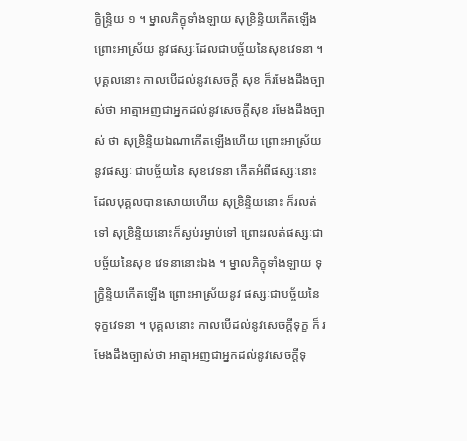ក្ខិន្ទ្រិយ ១ ។ ម្នាលភិក្ខុទាំងឡាយ សុខ្រិន្ទិយកើតឡើង ព្រោះអាស្រ័យ នូវផស្សៈដែលជាបច្ច័យនៃសុខវេទនា ។ បុគ្គលនោះ កាលបើដល់នូវសេចក្តី សុខ ក៏រមែងដឹងច្បាស់ថា អាត្មាអញជាអ្នកដល់នូវសេចក្តីសុខ រមែងដឹងច្បាស់ ថា សុខ្រិន្ទិយឯណាកើតឡើងហើយ ព្រោះអាស្រ័យនូវផស្សៈ ជាបច្ច័យនៃ សុខវេទនា កើតអំពីផស្សៈនោះ ដែលបុគ្គលបានសោយហើយ សុខ្រិន្ទិយនោះ ក៏រលត់ទៅ សុខ្រិន្ទិយនោះក៏ស្ងប់រម្ងាប់ទៅ ព្រោះរលត់ផស្សៈជាបច្ច័យនៃសុខ វេទនានោះឯង ។ ម្នាលភិក្ខុទាំងឡាយ ទុក្ខ្រិន្ទិយកើតឡើង ព្រោះអាស្រ័យនូវ ផស្សៈជាបច្ច័យនៃទុក្ខវេទនា ។ បុគ្គលនោះ កាលបើដល់នូវសេចក្តីទុក្ខ ក៏ រមែងដឹងច្បាស់ថា អាត្មាអញជាអ្នកដល់នូវសេចក្តីទុ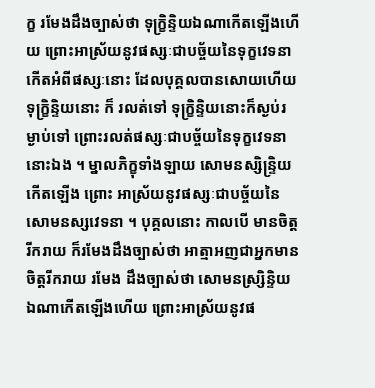ក្ខ រមែងដឹងច្បាស់ថា ទុក្ខ្រិន្ទិយឯណាកើតឡើងហើយ ព្រោះអាស្រ័យនូវផស្សៈជាបច្ច័យនៃទុក្ខវេទនាកើតអំពីផស្សៈនោះ ដែលបុគ្គលបានសោយហើយ ទុក្ខ្រិន្ទិយនោះ ក៏ រលត់ទៅ ទុក្ខ្រិន្ទិយនោះក៏ស្ងប់រម្ងាប់ទៅ ព្រោះរលត់ផស្សៈជាបច្ច័យនៃទុក្ខវេទនានោះឯង ។ ម្នាលភិក្ខុទាំងឡាយ សោមនស្សិន្ទ្រិយកើតឡើង ព្រោះ អាស្រ័យនូវផស្សៈជាបច្ច័យនៃសោមនស្សវេទនា ។ បុគ្គលនោះ កាលបើ មានចិត្តរីករាយ ក៏រមែងដឹងច្បាស់ថា អាត្មាអញជាអ្នកមានចិត្តរីករាយ រមែង ដឹងច្បាស់ថា សោមនស្ស្រិន្ទិយឯណាកើតឡើងហើយ ព្រោះអាស្រ័យនូវផ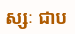ស្សៈ ជាប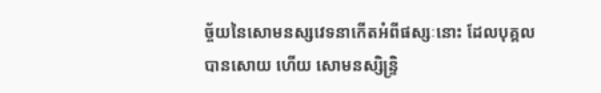ច្ច័យនៃសោមនស្សវេទនាកើតអំពីផស្សៈនោះ ដែលបុគ្គលបានសោយ ហើយ សោមនស្សិន្ទ្រិ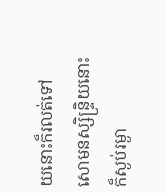យនោះក៏រលត់ទៅ សោមនស្សិន្ទ្រិយនោះក៏ស្ងប់រម្ងា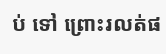ប់ ទៅ ព្រោះរលត់ផ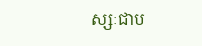ស្សៈជាប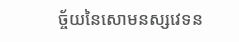ច្ច័យនៃសោមនស្សវេទន